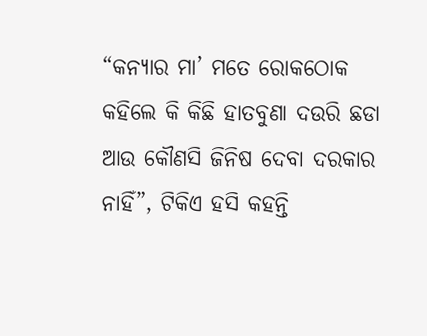“କନ୍ୟାର ମା’ ମତେ ରୋକଠୋକ କହିଲେ କି କିଛି ହାତବୁଣା ଦଉରି ଛଡା ଆଉ କୌଣସି ଜିନିଷ ଦେବା ଦରକାର ନାହିଁ”, ଟିକିଏ ହସି କହନ୍ତି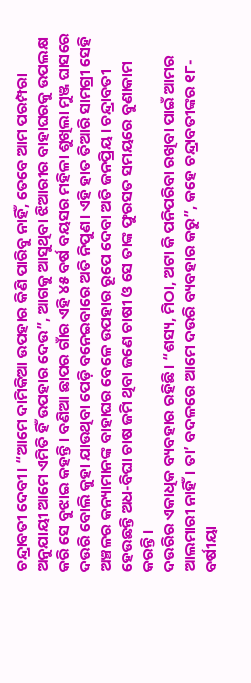ଚନ୍ଦ୍ରାବତୀ ଦେବୀ। “ଆମେ ଦାମିକିଆ ଉପହାର କିଣି ପାରିବୁ ନାହିଁ, ତେବେ ଆମ ପରମ୍ପରା ଅନୁଯାୟୀ ଆମେ ଏମିତି ହିଁ ଉପହାର ଦେଉ”, ଆଗକୁ ଆସୁଥିବା ଝିଆରୀର ବାହାଘରକୁ ଉପଲକ୍ଷ କରି ସେ ବୁଝାଇ କହନ୍ତି। ବଣିଆ ଛାପର ଗାଁର ଏହି ୪୫ ବର୍ଷ ବୟସର ମହିଳା ଶୁଖିଲା ମୁଞ୍ଜ ଘାସରେ ଦଉରି ବୋଲି କୁହା ଯାଉଥିବା ପେଡ଼ି ବନେଇବାରେ ଅତି ନିପୁଣ। ଏହି ହାତ ତିଆରି ସାମଗ୍ରୀ ସେହି ଅଞ୍ଚଳର କନ୍ୟାମାନଙ୍କ ବାହାଘର ବେଳେ ଉପହାର ରୂପେ ଦେବା ଅତି ଜନପ୍ରିୟ। ଚନ୍ଦ୍ରାବତୀ ହେଉଛନ୍ତି ଅଧ-ବିଘା ଚାଷ ଜମି ଥିବା ଜଣେ ଚାଷୀ ଓ ସେ ତାଙ୍କ ଫୁରସତ ସମୟରେ ବୁଣାକାମ କରନ୍ତି।
ଦଉରିର ଏକାଧିକ ବ୍ୟବହାର ରହିଛି। “ଶସ୍ୟ, ମିଠା, ଅଟା କି ପନିପରିବା ରଖିବା ପାଇଁ ଆମର ଆଲମାରୀ ନାହିଁ। ତା’ ବଦଳରେ ଆମେ ଦଉରି ବ୍ୟବହାର କରୁ”, କହେ ଚନ୍ଦ୍ରାବତୀଙ୍କର ୧୮-ବର୍ଷୀୟା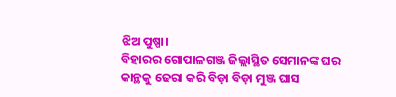ଝିଅ ପୁଷ୍ପା।
ବିହାରର ଗୋପାଳଗଞ୍ଜ ଜିଲ୍ଲାସ୍ଥିତ ସେମାନଙ୍କ ଘର କାନ୍ଥକୁ ଢେରା କରି ବିଡ଼ା ବିଡ଼ା ମୁଞ୍ଜ ଘାସ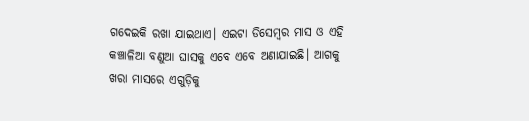ଗଦେଇକି ରଖା ଯାଇଥାଏ। ଏଇଟା ଡିସେମ୍ବର ମାସ ଓ ଏହି କଞ୍ଚାଳିଆ ବଣୁଆ ଘାସକୁ ଏବେ ଏବେ ଅଣାଯାଇଛି। ଆଗକୁ ଖରା ମାସରେ ଏଗୁଡ଼ିକୁ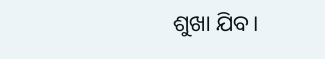ଶୁଖା ଯିବ।